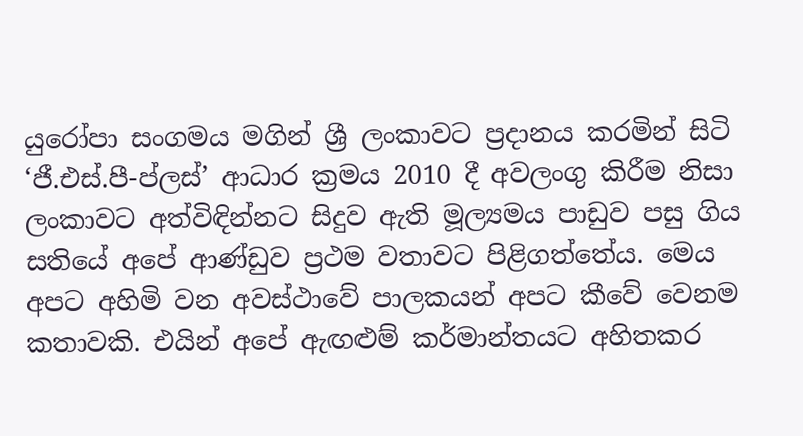යුරෝපා සංගමය මගින් ශ්‍රී ලංකාවට ප්‍රදානය කරමින් සිටි ‘ජී.එස්.පී-ප්ලස්’ ආධාර ක්‍රමය 2010 දී අවලංගු කිරීම නිසා ලංකාවට අත්විඳින්නට සිදුව ඇති මූල්‍යමය පාඩුව පසු ගිය සතියේ අපේ ආණ්ඩුව ප්‍රථම වතාවට පිළිගත්තේය. මෙය අපට අහිමි වන අවස්ථාවේ පාලකයන් අපට කීවේ වෙනම කතාවකි. එයින් අපේ ඇඟළුම් කර්මාන්තයට අහිතකර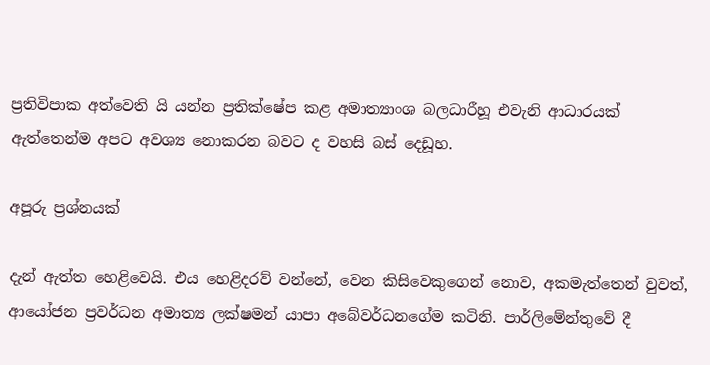ප්‍රතිවිපාක අත්වෙති යි යන්න ප්‍රතික්ෂේප කළ අමාත්‍යාංශ බලධාරීහූ එවැනි ආධාරයක් ඇත්තෙන්ම අපට අවශ්‍ය නොකරන බවට ද වහසි බස් දෙඩූහ.

අපූරු ප්‍රශ්නයක්

දැන් ඇත්ත හෙළිවෙයි. එය හෙළිදරව් වන්නේ, වෙන කිසිවෙකුගෙන් නොව, අකමැත්තෙන් වුවත්, ආයෝජන ප්‍රවර්ධන අමාත්‍ය ලක්ෂමන් යාපා අබේවර්ධනගේම කටිනි. පාර්ලිමේන්තුවේ දී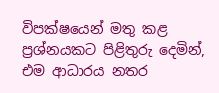විපක්ෂයෙන් මතු කළ ප්‍රශ්නයකට පිළිතුරු දෙමින්, එම ආධාරය නතර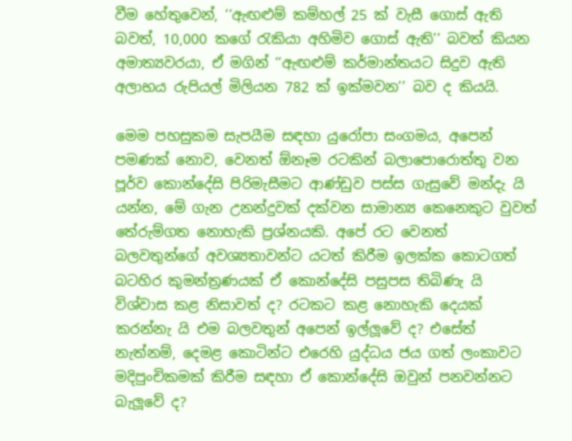වීම හේතුවෙන්, ‘‘ඇඟළුම් කම්හල් 25 ක් වැසී ගොස් ඇති බවත්, 10,000 කගේ රැකියා අහිමිව ගොස් ඇති’’ බවත් කියන අමාත්‍යවරයා, ඒ මගින් ‘‘ඇඟළුම් කර්මාන්තයට සිදුව ඇති අලාභය රුපියල් මිලියන 782 ක් ඉක්මවන’’ බව ද කියයි.

මෙම පහසුකම සැපයීම සඳහා යුරෝපා සංගමය, අපෙන් පමණක් නොව, වෙනත් ඕනෑම රටකින් බලාපොරොත්තු වන පූර්ව කොන්දේසි පිරිමැසීමට ආණ්ඩුව පස්ස ගැසුවේ මන්දැ යි යන්න, මේ ගැන උනන්දුවක් දක්වන සාමාන්‍ය කෙනෙකුට වුවත් තේරුම්ගත නොහැකි ප්‍රශ්නයකි. අපේ රට වෙනත් බලවතුන්ගේ අවශ්‍යතාවන්ට යටත් කිරීම ඉලක්ක කොටගත් බටහිර කුමන්ත්‍රණයක් ඒ කොන්දේසි පසුපස තිබිණැ යි විශ්වාස කළ නිසාවත් ද? රටකට කළ නොහැකි දෙයක් කරන්නැ යි එම බලවතුන් අපෙන් ඉල්ලූවේ ද? එසේත් නැත්නම්, දෙමළ කොටින්ට එරෙහි යුද්ධය ජය ගත් ලංකාවට මදිපුංචිකමක් කිරීම සඳහා ඒ කොන්දේසි ඔවුන් පනවන්නට බැලූවේ ද?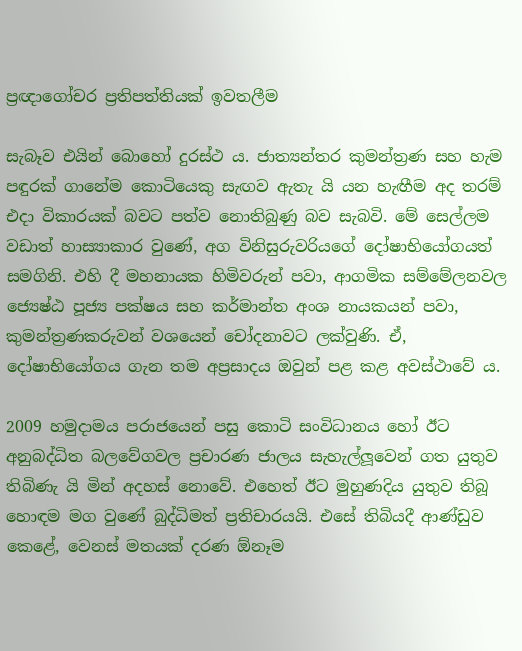ප්‍රඥාගෝචර ප්‍රතිපත්තියක් ඉවතලීම

සැබෑව එයින් බොහෝ දුරස්ථ ය. ජාත්‍යන්තර කුමන්ත්‍රණ සහ හැම පඳුරක් ගානේම කොටියෙකු සැඟව ඇතැ යි යන හැඟීම අද තරම් එදා විකාරයක් බවට පත්ව නොතිබුණු බව සැබවි. මේ සෙල්ලම වඩාත් හාස්‍යාකාර වුණේ, අග විනිසුරුවරියගේ දෝෂාභියෝගයත් සමගිනි. එහි දී මහනායක හිමිවරුන් පවා, ආගමික සම්මේලනවල ජ්‍යෙෂ්ඨ පූජ්‍ය පක්ෂය සහ කර්මාන්ත අංශ නායකයන් පවා, කුමන්ත්‍රණකරුවන් වශයෙන් චෝදනාවට ලක්වුණි. ඒ, දෝෂාභියෝගය ගැන තම අප්‍රසාදය ඔවුන් පළ කළ අවස්ථාවේ ය.

2009 හමුදාමය පරාජයෙන් පසු කොටි සංවිධානය හෝ ඊට අනුබද්ධිත බලවේගවල ප්‍රචාරණ ජාලය සැහැල්ලූවෙන් ගත යුතුව තිබිණැ යි මින් අදහස් නොවේ. එහෙත් ඊට මුහුණදිය යුතුව තිබූ හොඳම මග වුණේ බුද්ධිමත් ප්‍රතිචාරයයි. එසේ තිබියදී ආණ්ඩුව කෙළේ, වෙනස් මතයක් දරණ ඕනෑම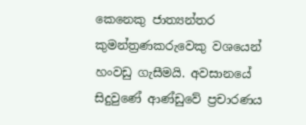කෙනෙකු ජාත්‍යන්තර කුමන්ත්‍රණකරුවෙකු වශයෙන් හංවඩු ගැසීමයි. අවසානයේ සිදුවුණේ ආණ්ඩුවේ ප්‍රචාරණය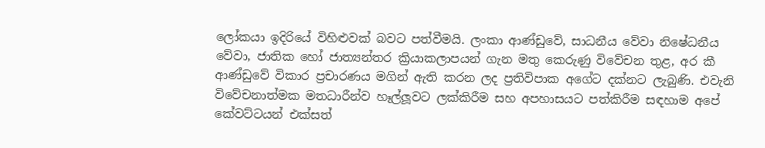ලෝකයා ඉදිරියේ විහිළුවක් බවට පත්වීමයි. ලංකා ආණ්ඩුවේ, සාධනීය වේවා නිෂේධනීය වේවා, ජාතික හෝ ජාත්‍යන්තර ක්‍රියාකලාපයන් ගැන මතු කෙරුණු විවේචන තුළ, අර කී ආණ්ඩුවේ විකාර ප්‍රචාරණය මගින් ඇති කරන ලද ප්‍රතිවිපාක අගේට දක්නට ලැබුණි. එවැනි විවේචනාත්මක මතධාරීන්ව හෑල්ලූවට ලක්කිරීම සහ අපහාසයට පත්කිරීම සඳහාම අපේ කේවට්ටයන් එක්සත්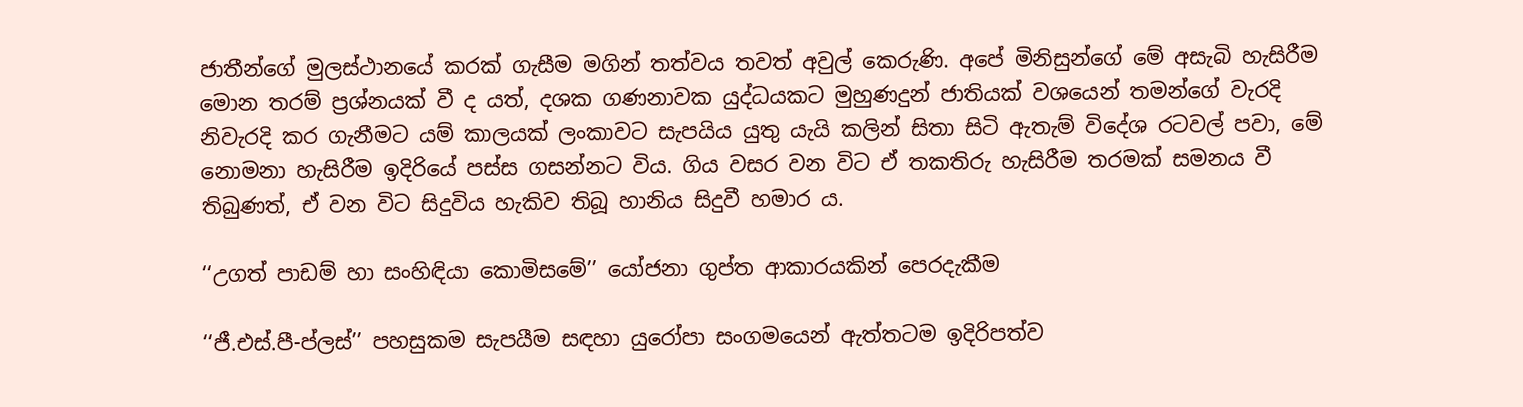ජාතීන්ගේ මුලස්ථානයේ කරක් ගැසීම මගින් තත්වය තවත් අවුල් කෙරුණි. අපේ මිනිසුන්ගේ මේ අසැබි හැසිරීම මොන තරම් ප්‍රශ්නයක් වී ද යත්, දශක ගණනාවක යුද්ධයකට මුහුණදුන් ජාතියක් වශයෙන් තමන්ගේ වැරදි නිවැරදි කර ගැනීමට යම් කාලයක් ලංකාවට සැපයිය යුතු යැයි කලින් සිතා සිටි ඇතැම් විදේශ රටවල් පවා, මේ නොමනා හැසිරීම ඉදිරියේ පස්ස ගසන්නට විය. ගිය වසර වන විට ඒ තකතිරු හැසිරීම තරමක් සමනය වී තිබුණත්, ඒ වන විට සිදුවිය හැකිව තිබූ හානිය සිදුවී හමාර ය.

‘‘උගත් පාඩම් හා සංහිඳියා කොමිසමේ’’ යෝජනා ගුප්ත ආකාරයකින් පෙරදැකීම

‘‘ජී.එස්.පී-ප්ලස්’’ පහසුකම සැපයීම සඳහා යුරෝපා සංගමයෙන් ඇත්තටම ඉදිරිපත්ව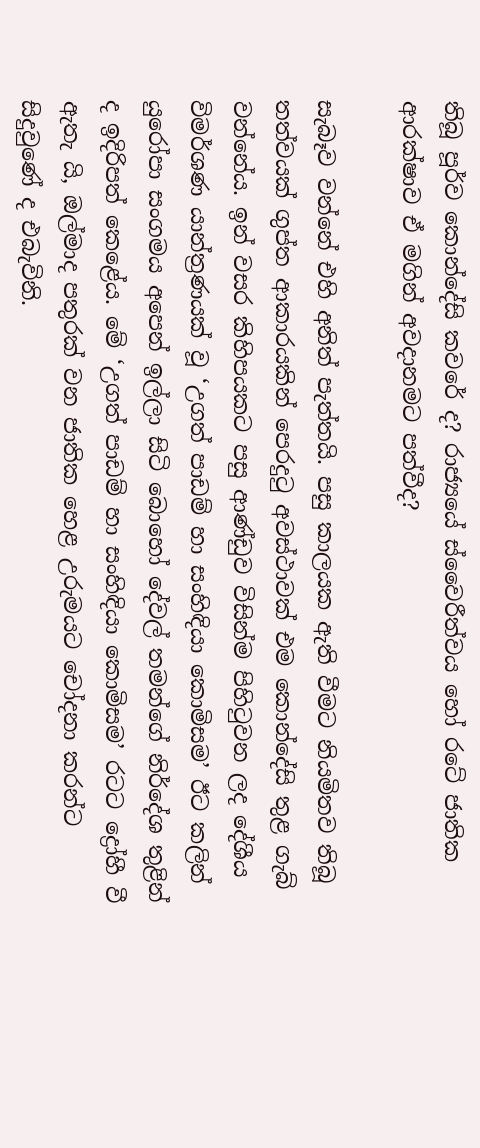තිබූ පූර්ව කොන්දේසි කවරේ ද? රාජ්‍යයේ ස්වෛරීත්වය හෝ රටේ ජාතික ආරක්ෂාව ඒ මගින් අවදානමට පත්වීද?

සැබෑව වන්නේ එහි අනිත් පැත්තයි. පසු කාලයක ඇති වීමට නියමිතව තිබූ තත්වයක් ගුප්ත ආකාරයකින් පෙරදුටු අවස්ථාවක් එම කොන්දේසි තුළ ගැබ් වන්නේය. ඉන් වසර කිහිපයකට පසු ආණ්ඩුව විසින්ම පිහිටුවන ලද දේශීය විමර්ශණ යාන්ත්‍රණයක් වූ ‘උගත් පාඩම් හා සංහිඳියා කොමිසම’ ඊට කලින් යුරෝපා සංගමය අපෙන් ඉල්ලා සිටි බොහෝ දේවල් තමන්ගේ නිර්දේශ තුළින් ද ඉදිරිපත් කෙළේය. මේ ‘උගත් පාඩම් හා සංහිඳියා කොමිසම’ රටට ද්‍රෝහී වී ඇතැ යි, ඔල්මාද පතුරක් වන ජාතික හෙළ උරුමයට චෝදනා කරන්ට සිදුවුණේ ද එබැවිනි.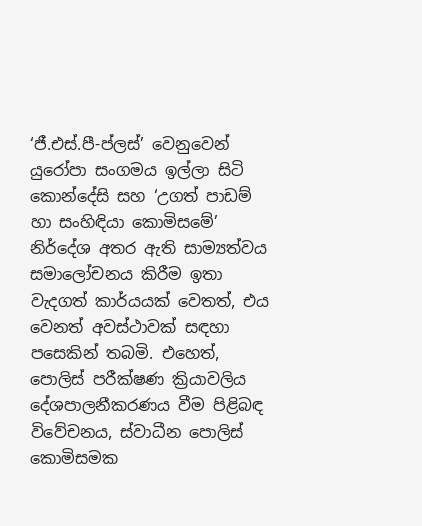‘ජී.එස්.පී-ප්ලස්’ වෙනුවෙන් යුරෝපා සංගමය ඉල්ලා සිටි කොන්දේසි සහ ‘උගත් පාඩම් හා සංහිඳියා කොමිසමේ’ නිර්දේශ අතර ඇති සාම්‍යත්වය සමාලෝචනය කිරීම ඉතා වැදගත් කාර්යයක් වෙතත්, එය වෙනත් අවස්ථාවක් සඳහා පසෙකින් තබමි. එහෙත්, පොලිස් පරීක්ෂණ ක්‍රියාවලිය දේශපාලනීකරණය වීම පිළිබඳ විවේචනය, ස්වාධීන පොලිස් කොමිසමක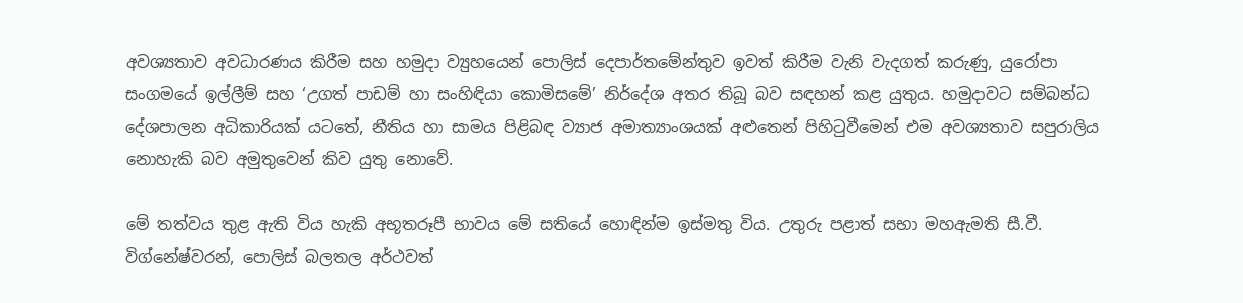අවශ්‍යතාව අවධාරණය කිරීම සහ හමුදා ව්‍යුහයෙන් පොලිස් දෙපාර්තමේන්තුව ඉවත් කිරීම වැනි වැදගත් කරුණු, යුරෝපා සංගමයේ ඉල්ලීම් සහ ‘උගත් පාඩම් හා සංහිඳියා කොමිසමේ’ නිර්දේශ අතර තිබූ බව සඳහන් කළ යුතුය. හමුදාවට සම්බන්ධ දේශපාලන අධිකාරියක් යටතේ, නීතිය හා සාමය පිළිබඳ ව්‍යාජ අමාත්‍යාංශයක් අළුතෙන් පිහිටුවීමෙන් එම අවශ්‍යතාව සපුරාලිය නොහැකි බව අමුතුවෙන් කිව යුතු නොවේ.

මේ තත්වය තුළ ඇති විය හැකි අභූතරූපී භාවය මේ සතියේ හොඳින්ම ඉස්මතු විය. උතුරු පළාත් සභා මහඇමති සී.වී. විග්නේෂ්වරන්, පොලිස් බලතල අර්ථවත්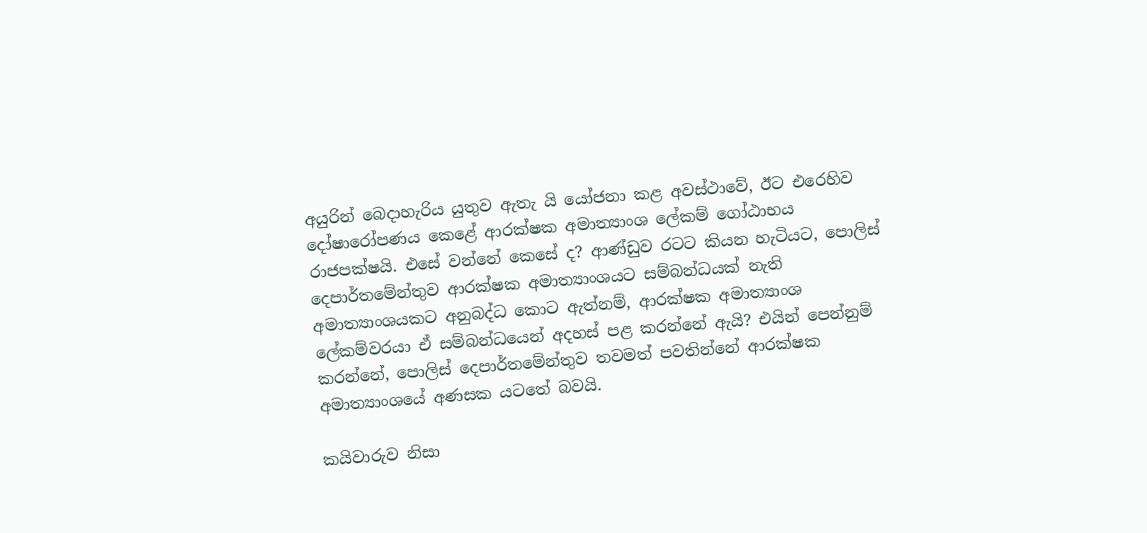අයුරින් බෙදාහැරිය යුතුව ඇතැ යි යෝජනා කළ අවස්ථාවේ, ඊට එරෙහිව දෝෂාරෝපණය කෙළේ ආරක්ෂක අමාත්‍යාංශ ලේකම් ගෝඨාභය රාජපක්ෂයි. එසේ වන්නේ කෙසේ ද? ආණ්ඩුව රටට කියන හැටියට, පොලිස් දෙපාර්තමේන්තුව ආරක්ෂක අමාත්‍යාංශයට සම්බන්ධයක් නැති අමාත්‍යාංශයකට අනුබද්ධ කොට ඇත්නම්, ආරක්ෂක අමාත්‍යාංශ ලේකම්වරයා ඒ සම්බන්ධයෙන් අදහස් පළ කරන්නේ ඇයි? එයින් පෙන්නුම් කරන්නේ, පොලිස් දෙපාර්තමේන්තුව තවමත් පවතින්නේ ආරක්ෂක අමාත්‍යාංශයේ අණසක යටතේ බවයි.

කයිවාරුව නිසා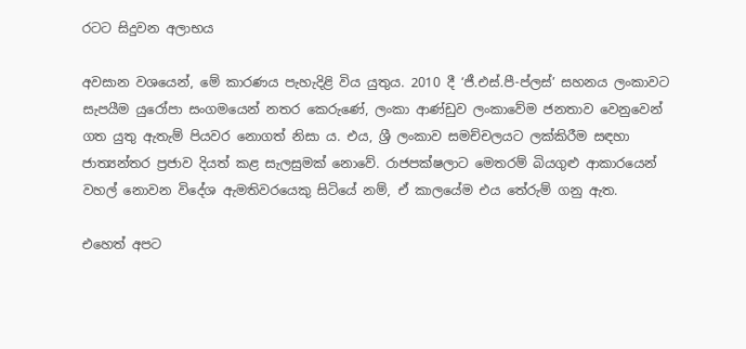රටට සිදුවන අලාභය

අවසාන වශයෙන්, මේ කාරණය පැහැදිළි විය යුතුය. 2010 දී ‘ජී.එස්.පී-ප්ලස්’ සහනය ලංකාවට සැපයීම යුරෝපා සංගමයෙන් නතර කෙරුණේ, ලංකා ආණ්ඩුව ලංකාවේම ජනතාව වෙනුවෙන් ගත යුතු ඇතැම් පියවර නොගත් නිසා ය. එය, ශ්‍රී ලංකාව සමච්චලයට ලක්කිරීම සඳහා ජාත්‍යන්තර ප්‍රජාව දියත් කළ සැලසුමක් නොවේ. රාජපක්ෂලාට මෙතරම් බියගුළු ආකාරයෙන් වහල් නොවන විදේශ ඇමතිවරයෙකු සිටියේ නම්, ඒ කාලයේම එය තේරුම් ගනු ඇත.

එහෙත් අපට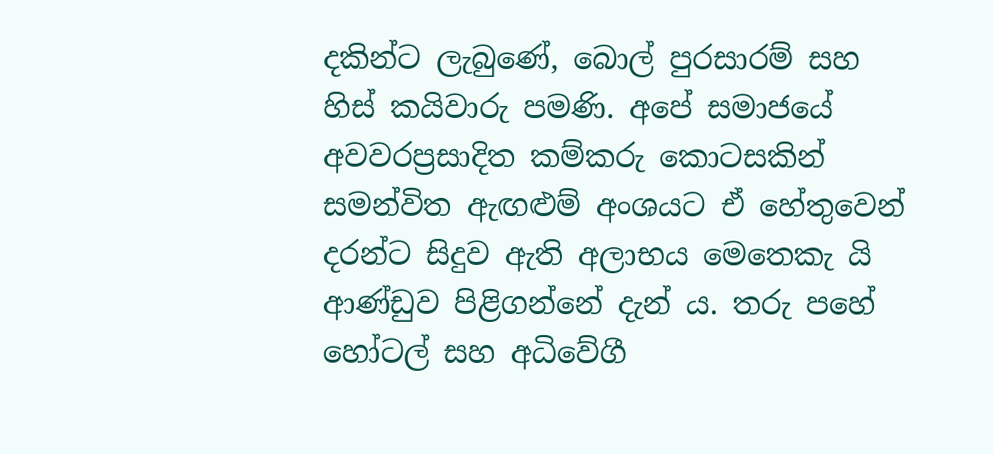දකින්ට ලැබුණේ, බොල් පුරසාරම් සහ හිස් කයිවාරු පමණි. අපේ සමාජයේ අවවරප්‍රසාදිත කම්කරු කොටසකින් සමන්විත ඇඟළුම් අංශයට ඒ හේතුවෙන් දරන්ට සිදුව ඇති අලාභය මෙතෙකැ යි ආණ්ඩුව පිළිගන්නේ දැන් ය. තරු පහේ හෝටල් සහ අධිවේගී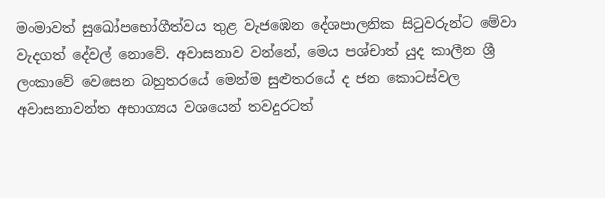මංමාවත් සුඛෝපභෝගීත්වය තුළ වැජඹෙන දේශපාලනික සිටුවරුන්ට මේවා වැදගත් දේවල් නොවේ. අවාසනාව වන්නේ, මෙය පශ්චාත් යුද කාලීන ශ්‍රී ලංකාවේ වෙසෙන බහුතරයේ මෙන්ම සුළුතරයේ ද ජන කොටස්වල අවාසනාවන්ත අභාග්‍යය වශයෙන් තවදුරටත්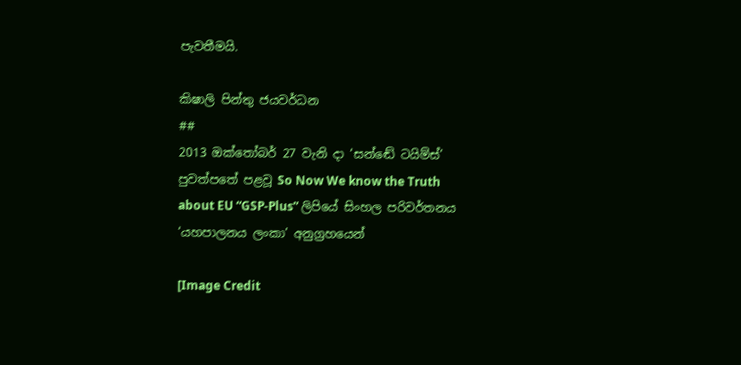පැවතීමයි.

කිෂාලි පින්තු ජයවර්ධන
##
2013 ඔක්තෝබර් 27 වැනි දා ‘සන්ඬේ ටයිම්ස්’ පුවත්පතේ පළවූ So Now We know the Truth about EU “GSP-Plus” ලිපියේ සිංහල පරිවර්තනය ‘යහපාලනය ලංකා’ අනුග්‍රහයෙන්

[Image Credit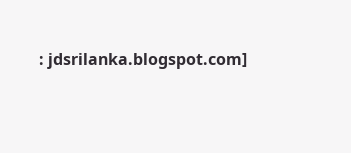: jdsrilanka.blogspot.com]